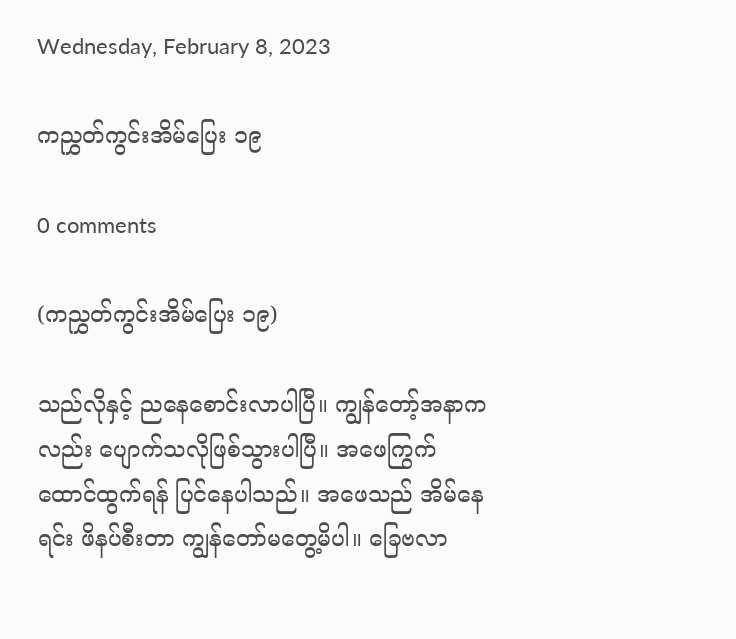Wednesday, February 8, 2023

ကညွှတ်ကွင်းအိမ်ပြေး ၁၉

0 comments

(ကညွှတ်ကွင်းအိမ်ပြေး ၁၉)

သည်လိုနှင့် ညနေစောင်းလာပါပြီ။ ကျွန်တော့်အနာကလည်း ပျောက်သလိုဖြစ်သွားပါပြီ။ အဖေကြွက်ထောင်ထွက်ရန် ပြင်နေပါသည်။ အဖေသည် အိမ်နေရင်း ဖိနပ်စီးတာ ကျွန်တော်မတွေ့မိပါ။ ခြေဗလာ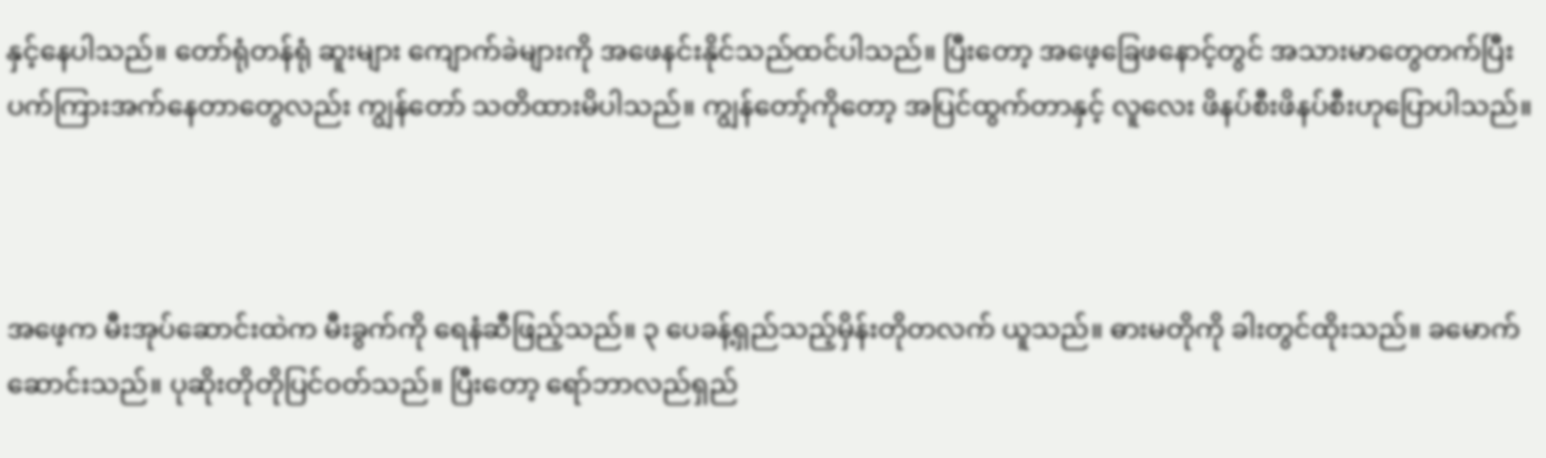နှင့်နေပါသည်။ တော်ရုံတန်ရုံ ဆူးများ ကျောက်ခဲများကို အဖေနင်းနိုင်သည်ထင်ပါသည်။ ပြီးတော့ အဖေ့ခြေဖနောင့်တွင် အသားမာတွေတက်ပြီး ပက်ကြားအက်နေတာတွေလည်း ကျွန်တော် သတိထားမိပါသည်။ ကျွန်တော့်ကိုတော့ အပြင်ထွက်တာနှင့် လူလေး ဖိနပ်စီးဖိနပ်စီးဟုပြောပါသည်။



အဖေ့က မီးအုပ်ဆောင်းထဲက မီးခွက်ကို ရေနံဆီဖြည့်သည်။ ၃ ပေခန့်ရှည်သည့်မှိန်းတိုတလက် ယူသည်။ ဓားမတိုကို ခါးတွင်ထိုးသည်။ ခမောက်ဆောင်းသည်။ ပုဆိုးတိုတိုပြင်ဝတ်သည်။ ပြီးတော့ ရော်ဘာလည်ရှည်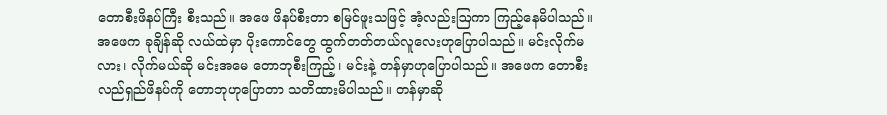တောစီးဖိနပ်ကြီး စီးသည်။ အဖေ ဖိနပ်စီးတာ စမြင်ဖူးသဖြင့် အံ့လည်းဩကာ ကြည့်နေမိပါသည်။ အဖေက ခုချိန်ဆို လယ်ထဲမှာ ပိုးကောင်တွေ ထွက်တတ်တယ်လူလေးဟုပြောပါသည်။ မင်းလိုက်မလား၊ လိုက်မယ်ဆို မင်းအမေ တောဘုစီးကြည့်၊ မင်းနဲ့ တန်မှာဟုပြောပါသည်။ အဖေက တောစီးလည်ရှည်ဖိနပ်ကို တောဘုဟုပြောတာ သတိထားမိပါသည်။ တန်မှာဆို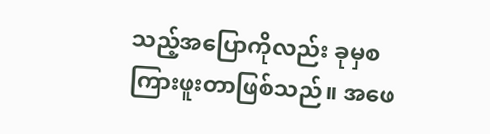သည့်အပြောကိုလည်း ခုမှစကြားဖူးတာဖြစ်သည်။ အဖေ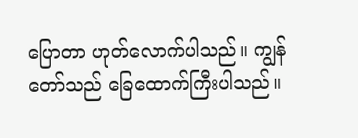ပြောတာ ဟုတ်လောက်ပါသည်။ ကျွန်တော်သည် ခြေထောက်ကြီးပါသည်။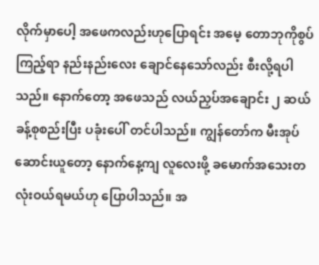လိုက်မှာပေါ့ အဖေကလည်းဟုပြောရင်း အမေ့ တောဘုကိုစွပ်ကြည့်ရာ နည်းနည်းလေး ချောင်နေသော်လည်း စီးလို့ရပါသည်။ နောက်တော့ အဖေသည် လယ်ညှပ်အချောင်း ၂ ဆယ်ခန့်စုစည်းပြီး ပခုံးပေါ် တင်ပါသည်။ ကျွန်တော်က မီးအုပ်ဆောင်းယူတော့ နောက်နေ့ကျ လူလေးဖို့ ခမောက်အသေးတလုံးဝယ်ရမယ်ဟု ပြောပါသည်။ အ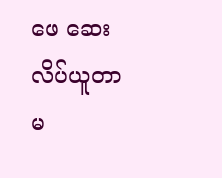ဖေ ဆေးလိပ်ယူတာမ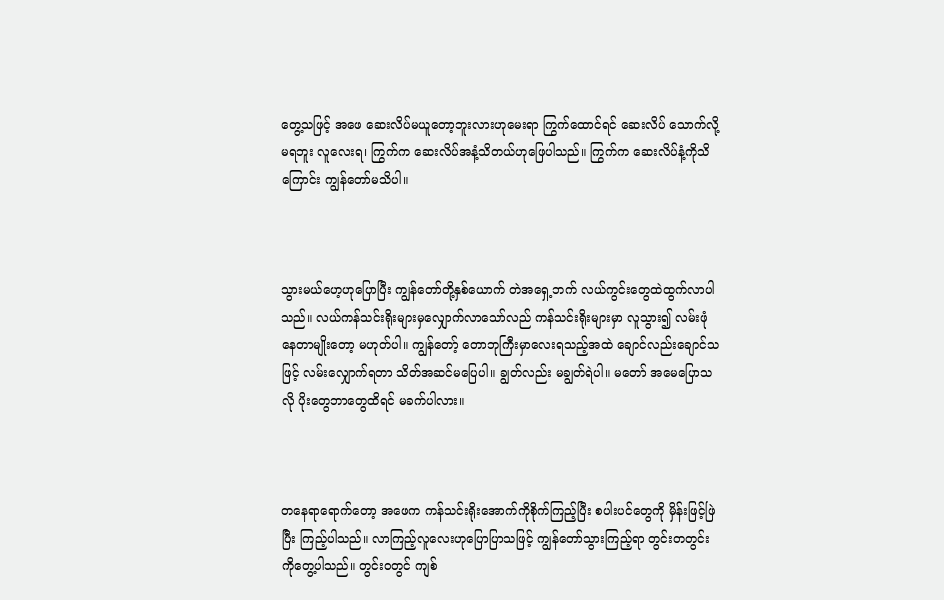တွေ့သဖြင့် အဖေ ဆေးလိပ်မယူတော့ဘူးလားဟုမေးရာ ကြွက်ထောင်ရင် ဆေးလိပ် သောက်လို့မရဘူး လူလေးရ၊ ကြွက်က ဆေးလိပ်အနံ့သိတယ်ဟုဖြေပါသည်။ ကြွက်က ဆေးလိပ်နံ့ကိုသိကြောင်း ကျွန်တော်မသိပါ။



သွားမယ်ဟေ့ဟုပြောပြီး ကျွန်တော်တို့နှစ်ယောက် တဲအရှေ့ဘက် လယ်ကွင်းတွေထဲထွက်လာပါသည်။ လယ်ကန်သင်းရိုးများမှလျှောက်လာသော်လည် ကန်သင်းရိုးများမှာ လူသွား၍ လမ်းဖုံနေတာမျိုးတော့ မဟုတ်ပါ။ ကျွန်တော့် တောဘုကြီးမှာလေးရသည့်အထဲ ချောင်လည်းချောင်သဖြင့် လမ်းလျှောက်ရတာ သိတ်အဆင်မပြေပါ။ ချွတ်လည်း မချွတ်ရဲပါ။ မတော် အမေပြောသလို ပိုးတွေဘာတွေထိရင် မခက်ပါလား။



တနေရာရောက်တော့ အဖေက ကန်သင်းရိုးအောက်ကိုစိုက်ကြည့်ပြီး စပါးပင်တွေကို မှိန်းဖြင့်ဖြဲပြီး ကြည့်ပါသည်။ လာကြည့်လူလေးဟုပြောပြာသဖြင့် ကျွန်တော်သွားကြည့်ရာ တွင်းတတွင်းကိုတွေ့ပါသည်။ တွင်းဝတွင် ကျစ်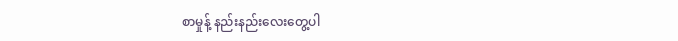စာမှုန့် နည်းနည်းလေးတွေ့ပါ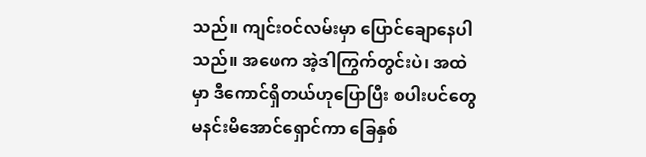သည်။ ကျင်းဝင်လမ်းမှာ ပြောင်ချောနေပါသည်။ အဖေက အဲ့ဒါကြွက်တွင်းပဲ၊ အထဲမှာ ဒီကောင်ရှိတယ်ဟုပြောပြီး စပါးပင်တွေမနင်းမိအောင်ရှောင်ကာ ခြေနှစ်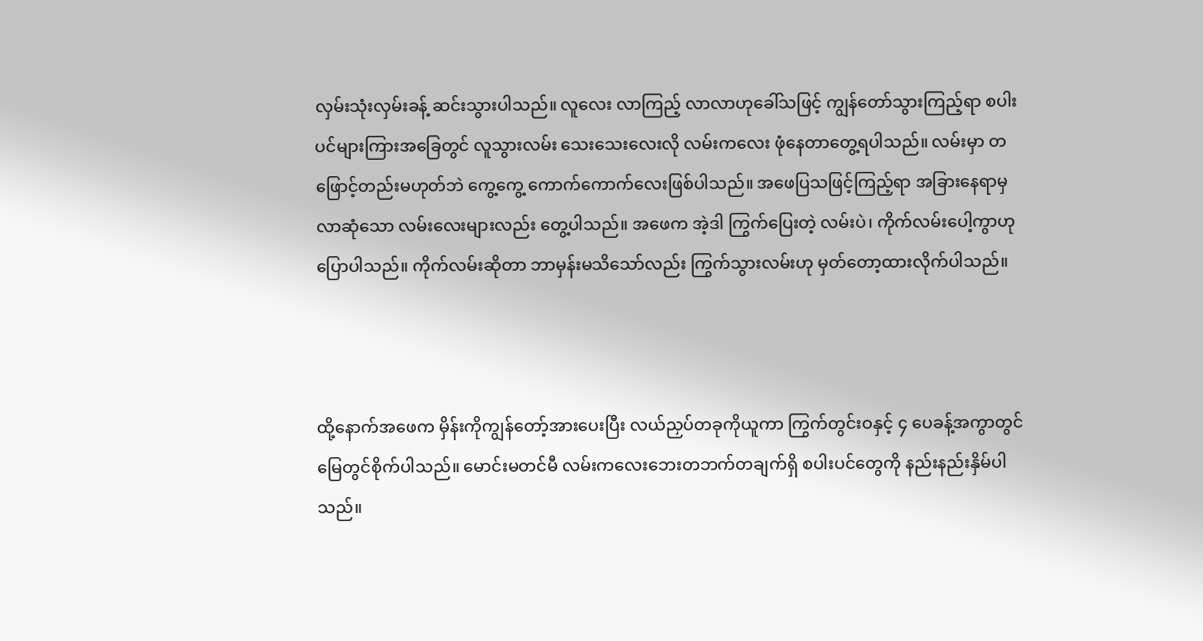လှမ်းသုံးလှမ်းခန့် ဆင်းသွားပါသည်။ လူလေး လာကြည့် လာလာဟုခေါ်သဖြင့် ကျွန်တော်သွားကြည့်ရာ စပါးပင်များကြားအခြေတွင် လူသွားလမ်း သေးသေးလေးလို လမ်းကလေး ဖုံနေတာတွေ့ရပါသည်။ လမ်းမှာ တဖြောင့်တည်းမဟုတ်ဘဲ ကွေ့ကွေ့ ကောက်ကောက်လေးဖြစ်ပါသည်။ အဖေပြသဖြင့်ကြည့်ရာ အခြားနေရာမှလာဆုံသော လမ်းလေးများလည်း တွေ့ပါသည်။ အဖေက အဲ့ဒါ ကြွက်ပြေးတဲ့ လမ်းပဲ၊ ကိုက်လမ်းပေါ့ကွာဟု ပြောပါသည်။ ကိုက်လမ်းဆိုတာ ဘာမှန်းမသိသော်လည်း ကြွက်သွားလမ်းဟု မှတ်တော့ထားလိုက်ပါသည်။



ထို့နောက်အဖေက မှိန်းကိုကျွန်တော့်အားပေးပြီး လယ်ညှပ်တခုကိုယူကာ ကြွက်တွင်းဝနှင့် ၄ ပေခန့်အကွာတွင် မြေတွင်စိုက်ပါသည်။ မောင်းမတင်မီ လမ်းကလေးဘေးတဘက်တချက်ရှိ စပါးပင်တွေကို နည်းနည်းနှိမ်ပါသည်။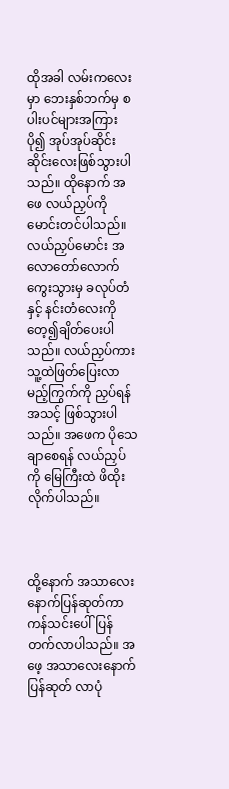ထိုအခါ လမ်းကလေးမှာ ဘေးနှစ်ဘက်မှ စပါးပင်များအကြား ပို၍ အုပ်အုပ်ဆိုင်းဆိုင်းလေးဖြစ်သွားပါသည်။ ထိုနောက် အဖေ လယ်ညှပ်ကို မောင်းတင်ပါသည်။ လယ်ညှပ်မောင်း အလောတော်လောက်ကွေးသွားမှ ခလုပ်တံနှင့် နင်းတံလေးကို တေ့၍ချိတ်ပေးပါသည်။ လယ်ညှပ်ကား သူ့ထဲဖြတ်ပြေးလာမည့်ကြွက်ကို ညှပ်ရန်အသင့် ဖြစ်သွားပါသည်။ အဖေက ပိုသေချာစေရန် လယ်ညှပ်ကို မြေကြီးထဲ ဖိထိုးလိုက်ပါသည်။



ထို့နောက် အသာလေးနောက်ပြန်ဆုတ်ကာ ကန်သင်းပေါ်ပြန်တက်လာပါသည်။ အဖေ့ အသာလေးနောက်ပြန်ဆုတ် လာပုံ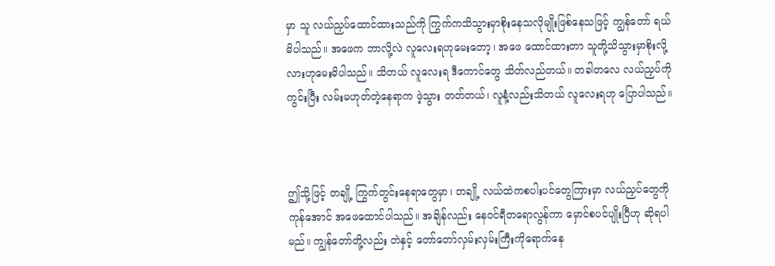မှာ သူ လယ်ညှပ်ထောင်ထားသည်ကို ကြွက်ကသိသွားမှာစိုးနေသလိုမျိုးဖြစ်နေသဖြင့် ကျွန်တော် ရယ်မိပါသည်။ အဖေက ဘာလို့လဲ လူလေးရဟုမေးတော့၊ အဖေ ထောင်ထားတာ သူတို့သိသွားမှာစိုးလို့လားဟုမေးမိပါသည်။ သိတယ် လူလေးရ ဒီကောင်တွေ သိတ်လည်တယ်။ တခါတလေ လယ်ညှပ်ကိုကွင်းပြီး လမ်းမဟုတ်တဲ့နေရာက ဖဲ့သွား တတ်တယ်၊ လူနံ့လည်းသိတယ် လူလေးရဟု ပြောပါသည်။



ဤသို့ဖြင့် တချို့ ကြွက်တွင်းနေရာတွေမှာ၊ တချို့ လယ်ထဲကစပါးပင်တွေကြားမှာ လယ်ညှပ်တွေကိုကုန်အောင် အဖေထောင်ပါသည်။ အချိန်လည်း နေဝင်ရီတရောလွန်ကာ မှောင်စပင်ပျိုးပြီဟု ဆိုရပါမည်။ ကျွန်တော်တို့လည်း တဲနှင့် တော်တော်လှမ်းလှမ်းကြီးကိုရောက်နေ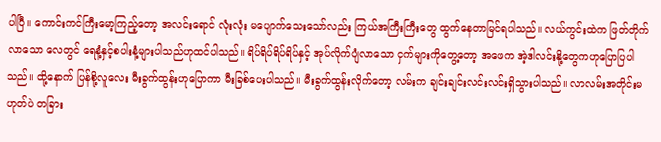ပါပြီ။ ကောင်းကင်ကြီးမော့ကြည့်တော့ အလင်းရောင် လုံးလုံး မပျောက်သေးသော်လည်း ကြယ်အကြီးကြီးတွေ ထွက်နေတာမြင်ရပါသည်။ လယ်ကွင်းထဲက ဖြတ်တိုက်လာသော လေတွင် ရေနံ့နှင့်စပါးနံ့များပါသည်ဟုထင်ပါသည်။ ရိပ်ရိပ်ရိပ်ရိပ်နှင့် အုပ်လိုက်ပျံလာသော ငှက်များကိုတွေ့တော့ အဖေက အဲ့ဒါလင်းနို့တွေကဟုပြောပြပါသည်။ ထို့နောက် ပြန်စို့လူလေး မီးခွက်ထွန်းဟုပြောကာ မီးခြစ်ပေးပါသည်။ မီးခွက်ထွန်းလိုက်တော့ လမ်းက ချင်းချင်းလင်းလင်းရှိသွားပါသည်။ လာလမ်းအတိုင်းမဟုတ်ပဲ တခြား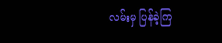လမ်းမှ ပြန်ခဲ့ကြ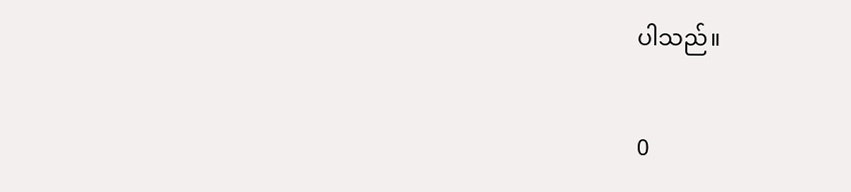ပါသည်။

0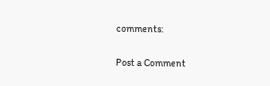comments:

Post a Comment